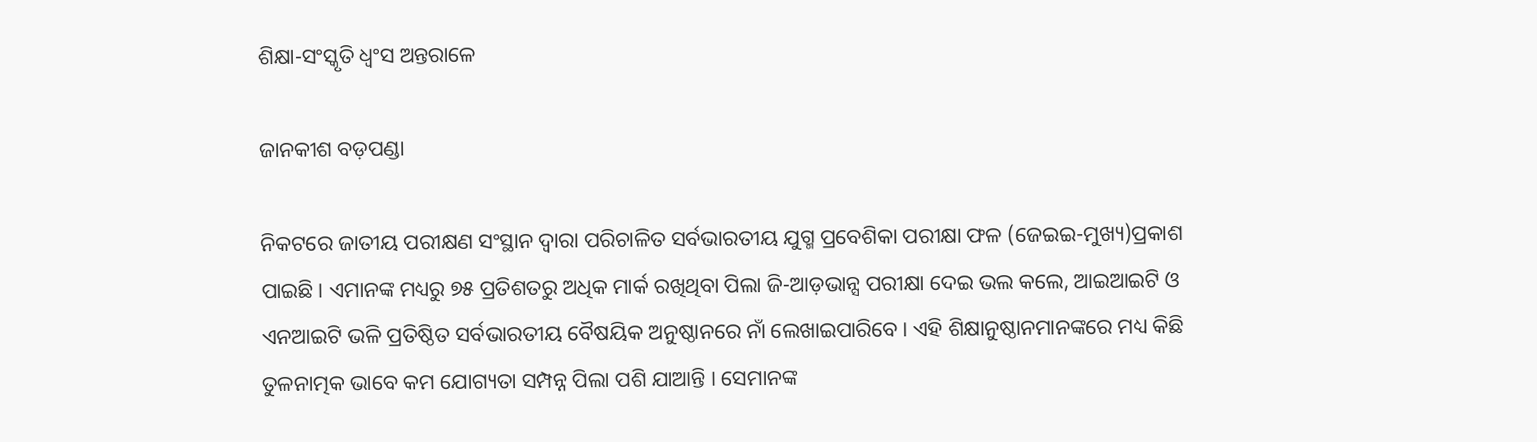ଶିକ୍ଷା-ସଂସ୍କୃତି ଧ୍ବଂସ ଅନ୍ତରାଳେ

ଜାନକୀଶ ବଡ଼ପଣ୍ଡା

ନିକଟରେ ଜାତୀୟ ପରୀକ୍ଷଣ ସଂସ୍ଥାନ ଦ୍ୱାରା ପରିଚାଳିତ ସର୍ବଭାରତୀୟ ଯୁଗ୍ମ ପ୍ରବେଶିକା ପରୀକ୍ଷା ଫଳ (ଜେଇଇ-ମୁଖ୍ୟ)ପ୍ରକାଶ ପାଇଛି। ଏମାନଙ୍କ ମଧ୍ୟରୁ ୭୫ ପ୍ରତିଶତରୁ ଅଧିକ ମାର୍କ ରଖିଥିବା ପିଲା ଜି-ଆଡ଼ଭାନ୍ସ ପରୀକ୍ଷା ଦେଇ ଭଲ କଲେ, ଆଇଆଇଟି ଓ ଏନଆଇଟି ଭଳି ପ୍ରତିଷ୍ଠିତ ସର୍ବଭାରତୀୟ ବୈଷୟିକ ଅନୁଷ୍ଠାନରେ ନାଁ ଲେଖାଇପାରିବେ। ଏହି ଶିକ୍ଷାନୁଷ୍ଠାନମାନଙ୍କରେ ମଧ୍ୟ କିଛି ତୁଳନାତ୍ମକ ଭାବେ କମ ଯୋଗ୍ୟତା ସମ୍ପନ୍ନ ପିଲା ପଶି ଯାଆନ୍ତି । ସେମାନଙ୍କ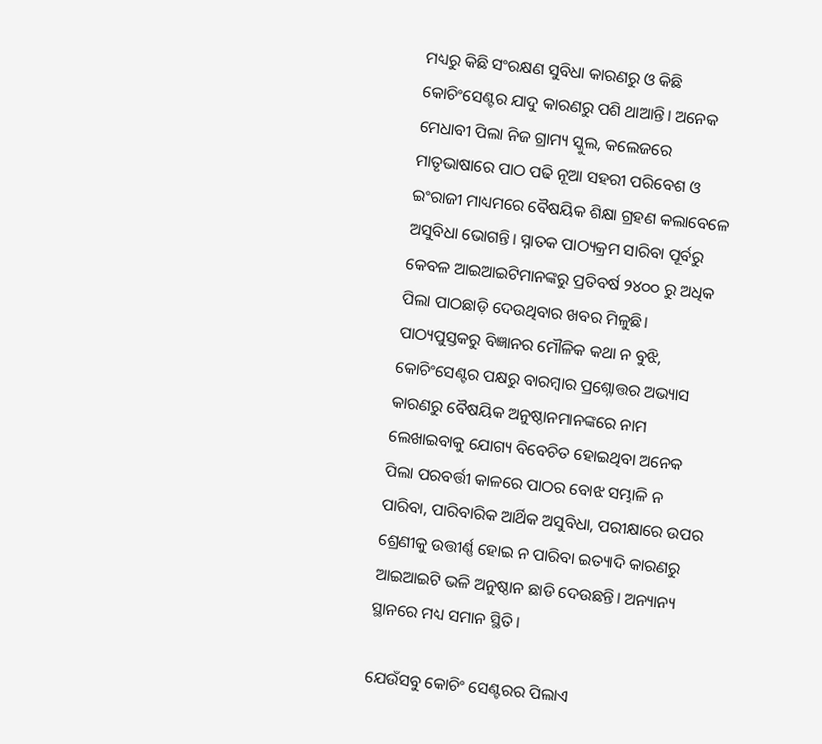ମଧ୍ୟରୁ କିଛି ସଂରକ୍ଷଣ ସୁବିଧା କାରଣରୁ ଓ କିଛି କୋଚିଂସେଣ୍ଟର ଯାଦୁ କାରଣରୁ ପଶି ଥାଆନ୍ତି। ଅନେକ ମେଧାବୀ ପିଲା ନିଜ ଗ୍ରାମ୍ୟ ସ୍କୁଲ, କଲେଜରେ ମାତୃଭାଷାରେ ପାଠ ପଢି ନୂଆ ସହରୀ ପରିବେଶ ଓ ଇଂରାଜୀ ମାଧ୍ୟମରେ ବୈଷୟିକ ଶିକ୍ଷା ଗ୍ରହଣ କଲାବେଳେ ଅସୁବିଧା ଭୋଗନ୍ତି। ସ୍ନାତକ ପାଠ୍ୟକ୍ରମ ସାରିବା ପୂର୍ବରୁ କେବଳ ଆଇଆଇଟିମାନଙ୍କରୁ ପ୍ରତିବର୍ଷ ୨୪୦୦ ରୁ ଅଧିକ ପିଲା ପାଠଛାଡ଼ି ଦେଉଥିବାର ଖବର ମିଳୁଛି। ପାଠ୍ୟପୁସ୍ତକରୁ ବିଜ୍ଞାନର ମୌଳିକ କଥା ନ ବୁଝି, କୋଚିଂସେଣ୍ଟର ପକ୍ଷରୁ ବାରମ୍ବାର ପ୍ରଶ୍ନୋତ୍ତର ଅଭ୍ୟାସ କାରଣରୁ ବୈଷୟିକ ଅନୁଷ୍ଠାନମାନଙ୍କରେ ନାମ ଲେଖାଇବାକୁ ଯୋଗ୍ୟ ବିବେଚିତ ହୋଇଥିବା ଅନେକ ପିଲା ପରବର୍ତ୍ତୀ କାଳରେ ପାଠର ବୋଝ ସମ୍ଭାଳି ନ ପାରିବା, ପାରିବାରିକ ଆର୍ଥିକ ଅସୁବିଧା, ପରୀକ୍ଷାରେ ଉପର ଶ୍ରେଣୀକୁ ଉତ୍ତୀର୍ଣ୍ଣ ହୋଇ ନ ପାରିବା ଇତ୍ୟାଦି କାରଣରୁ ଆଇଆଇଟି ଭଳି ଅନୁଷ୍ଠାନ ଛାଡି ଦେଉଛନ୍ତି। ଅନ୍ୟାନ୍ୟ ସ୍ଥାନରେ ମଧ୍ୟ ସମାନ ସ୍ଥିତି।

ଯେଉଁସବୁ କୋଚିଂ ସେଣ୍ଟରର ପିଲାଏ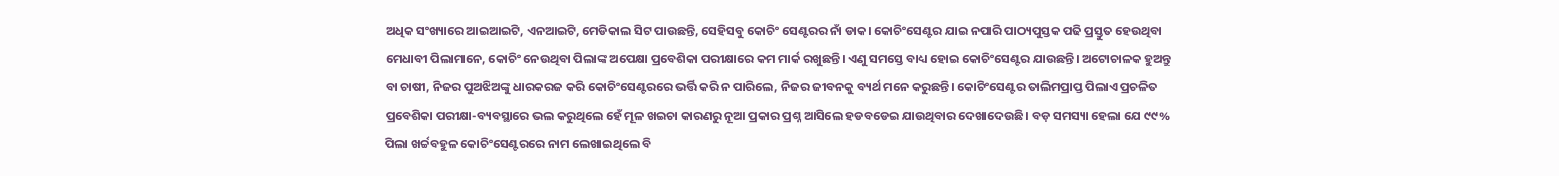ଅଧିକ ସଂଖ୍ୟାରେ ଆଇଆଇଟି, ଏନଆଇଟି, ମେଡିକାଲ ସିଟ ପାଉଛନ୍ତି, ସେହିସବୁ କୋଚିଂ ସେଣ୍ଟରର ନାଁ ଡାକ। କୋଚିଂସେଣ୍ଟର ଯାଇ ନପାରି ପାଠ୍ୟପୁସ୍ତକ ପଢି ପ୍ରସ୍ତୁତ ହେଉଥିବା ମେଧାବୀ ପିଲାମାନେ, କୋଚିଂ ନେଉଥିବା ପିଲାଙ୍କ ଅପେକ୍ଷା ପ୍ରବେଶିକା ପରୀକ୍ଷାରେ କମ ମାର୍କ ରଖୁଛନ୍ତି। ଏଣୁ ସମସ୍ତେ ବାଧ୍ୟ ହୋଇ କୋଚିଂସେଣ୍ଟର ଯାଉଛନ୍ତି। ଅଟୋଚାଳକ ହୁଅନ୍ତୁ ବା ଚାଷୀ, ନିଜର ପୁଅଝିଅଙ୍କୁ ଧାରକରଜ କରି କୋଚିଂସେଣ୍ଟରରେ ଭର୍ତ୍ତି କରି ନ ପାରିଲେ, ନିଜର ଜୀବନକୁ ବ୍ୟର୍ଥ ମନେ କରୁଛନ୍ତି। କୋଚିଂସେଣ୍ଟର ତାଲିମପ୍ରାପ୍ତ ପିଲାଏ ପ୍ରଚଳିତ ପ୍ରବେଶିକା ପରୀକ୍ଷା-ବ୍ୟବସ୍ଥାରେ ଭଲ କରୁଥିଲେ ହେଁ ମୂଳ ଖଇଚା କାରଣରୁ ନୂଆ ପ୍ରକାର ପ୍ରଶ୍ନ ଆସିଲେ ହଡବଡେଇ ଯାଉଥିବାର ଦେଖାଦେଉଛି। ବଡ଼ ସମସ୍ୟା ହେଲା ଯେ ୯୯% ପିଲା ଖର୍ଚ୍ଚବହୁଳ କୋଚିଂସେଣ୍ଟରରେ ନାମ ଲେଖାଇଥିଲେ ବି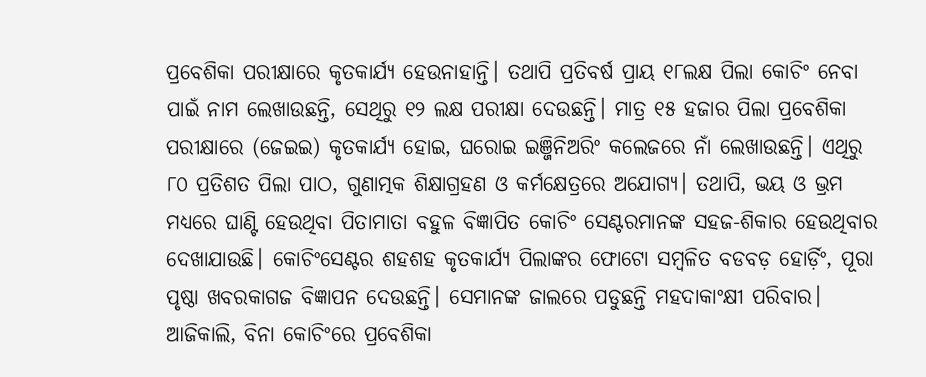ପ୍ରବେଶିକା ପରୀକ୍ଷାରେ କୃତକାର୍ଯ୍ୟ ହେଉନାହାନ୍ତି। ତଥାପି ପ୍ରତିବର୍ଷ ପ୍ରାୟ ୧୮ଲକ୍ଷ ପିଲା କୋଚିଂ ନେବା ପାଇଁ ନାମ ଲେଖାଉଛନ୍ତି, ସେଥିରୁ ୧୨ ଲକ୍ଷ ପରୀକ୍ଷା ଦେଉଛନ୍ତି। ମାତ୍ର ୧୫ ହଜାର ପିଲା ପ୍ରବେଶିକା ପରୀକ୍ଷାରେ (ଜେଇଇ) କୃତକାର୍ଯ୍ୟ ହୋଇ, ଘରୋଇ ଇଞ୍ଜିନିଅରିଂ କଲେଜରେ ନାଁ ଲେଖାଉଛନ୍ତି। ଏଥିରୁ ୮୦ ପ୍ରତିଶତ ପିଲା ପାଠ, ଗୁଣାତ୍ମକ ଶିକ୍ଷାଗ୍ରହଣ ଓ କର୍ମକ୍ଷେତ୍ରରେ ଅଯୋଗ୍ୟ। ତଥାପି, ଭୟ ଓ ଭ୍ରମ ମଧ୍ୟରେ ଘାଣ୍ଟି ହେଉଥିବା ପିତାମାତା ବହୁଳ ବିଜ୍ଞାପିତ କୋଚିଂ ସେଣ୍ଟରମାନଙ୍କ ସହଜ-ଶିକାର ହେଉଥିବାର ଦେଖାଯାଉଛି। କୋଚିଂସେଣ୍ଟର ଶହଶହ କୃତକାର୍ଯ୍ୟ ପିଲାଙ୍କର ଫୋଟୋ ସମ୍ବଳିତ ବଡବଡ଼ ହୋର୍ଡ଼ିଂ, ପୂରା ପୃଷ୍ଠା ଖବରକାଗଜ ବିଜ୍ଞାପନ ଦେଉଛନ୍ତି। ସେମାନଙ୍କ ଜାଲରେ ପଡୁଛନ୍ତି ମହଦାକାଂକ୍ଷୀ ପରିବାର। ଆଜିକାଲି, ବିନା କୋଚିଂରେ ପ୍ରବେଶିକା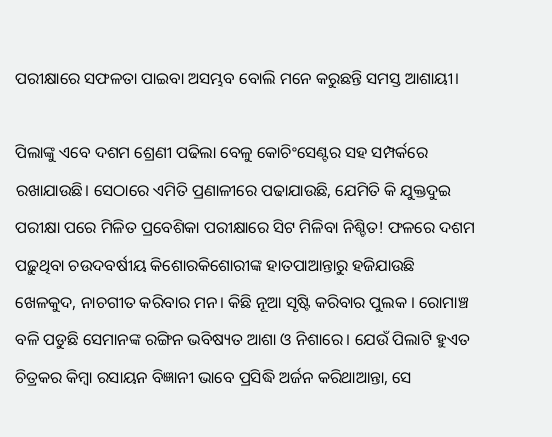ପରୀକ୍ଷାରେ ସଫଳତା ପାଇବା ଅସମ୍ଭବ ବୋଲି ମନେ କରୁଛନ୍ତି ସମସ୍ତ ଆଶାୟୀ।

ପିଲାଙ୍କୁ ଏବେ ଦଶମ ଶ୍ରେଣୀ ପଢିଲା ବେଳୁ କୋଚିଂସେଣ୍ଟର ସହ ସମ୍ପର୍କରେ ରଖାଯାଉଛି। ସେଠାରେ ଏମିତି ପ୍ରଣାଳୀରେ ପଢାଯାଉଛି, ଯେମିତି କି ଯୁକ୍ତଦୁଇ ପରୀକ୍ଷା ପରେ ମିଳିତ ପ୍ରବେଶିକା ପରୀକ୍ଷାରେ ସିଟ ମିଳିବା ନିଶ୍ଚିତ! ଫଳରେ ଦଶମ ପଢ଼ୁଥିବା ଚଉଦବର୍ଷୀୟ କିଶୋରକିଶୋରୀଙ୍କ ହାତପାଆନ୍ତାରୁ ହଜିଯାଉଛି ଖେଳକୁଦ, ନାଚଗୀତ କରିବାର ମନ। କିଛି ନୂଆ ସୃଷ୍ଟି କରିବାର ପୁଲକ । ରୋମାଞ୍ଚ ବଳି ପଡୁଛି ସେମାନଙ୍କ ରଙ୍ଗିନ ଭବିଷ୍ୟତ ଆଶା ଓ ନିଶାରେ। ଯେଉଁ ପିଲାଟି ହୁଏତ ଚିତ୍ରକର କିମ୍ବା ରସାୟନ ବିଜ୍ଞାନୀ ଭାବେ ପ୍ରସିଦ୍ଧି ଅର୍ଜନ କରିଥାଆନ୍ତା, ସେ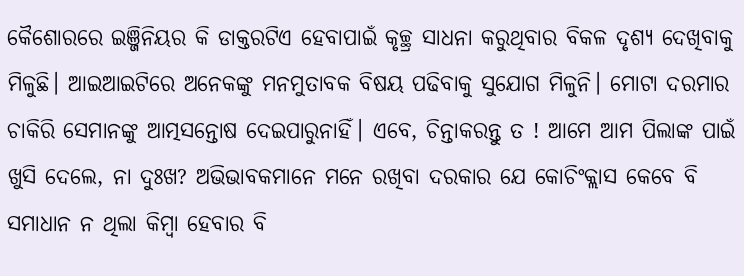କୈଶୋରରେ ଇଞ୍ଜିନିୟର କି ଡାକ୍ତରଟିଏ ହେବାପାଇଁ କୃଚ୍ଛ୍ର ସାଧନା କରୁଥିବାର ବିକଳ ଦୃଶ୍ୟ ଦେଖିବାକୁ ମିଳୁଛି। ଆଇଆଇଟିରେ ଅନେକଙ୍କୁ ମନମୁତାବକ ବିଷୟ ପଢିବାକୁ ସୁଯୋଗ ମିଳୁନି। ମୋଟା ଦରମାର ଚାକିରି ସେମାନଙ୍କୁ ଆତ୍ମସନ୍ତୋଷ ଦେଇପାରୁନାହିଁ। ଏବେ, ଚିନ୍ତାକରନ୍ତୁ ତ ! ଆମେ ଆମ ପିଲାଙ୍କ ପାଇଁ ଖୁସି ଦେଲେ, ନା ଦୁଃଖ? ଅଭିଭାବକମାନେ ମନେ ରଖିବା ଦରକାର ଯେ କୋଚିଂକ୍ଲାସ କେବେ ବି ସମାଧାନ ନ ଥିଲା କିମ୍ବା ହେବାର ବି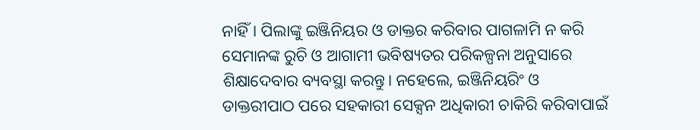ନାହିଁ। ପିଲାଙ୍କୁ ଇଞ୍ଜିନିୟର ଓ ଡାକ୍ତର କରିବାର ପାଗଳାମି ନ କରି ସେମାନଙ୍କ ରୁଚି ଓ ଆଗାମୀ ଭବିଷ୍ୟତର ପରିକଳ୍ପନା ଅନୁସାରେ ଶିକ୍ଷାଦେବାର ବ୍ୟବସ୍ଥା କରନ୍ତୁ। ନହେଲେ, ଇଞ୍ଜିନିୟରିଂ ଓ ଡାକ୍ତରୀପାଠ ପରେ ସହକାରୀ ସେକ୍ସନ ଅଧିକାରୀ ଚାକିରି କରିବାପାଇଁ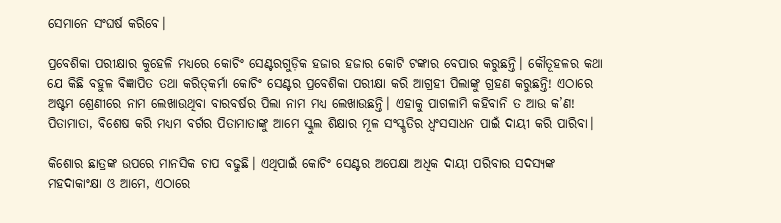ସେମାନେ ସଂଘର୍ଷ କରିବେ।

ପ୍ରବେଶିକା ପରୀକ୍ଷାର କୁହେଳି ମଧ୍ୟରେ କୋଚିଂ ସେଣ୍ଟରଗୁଡ଼ିକ ହଜାର ହଜାର କୋଟି ଟଙ୍କାର ବେପାର କରୁଛନ୍ତି। କୌତୂହଳର କଥା ଯେ କିଛି ବହୁଳ ବିଜ୍ଞାପିତ ତଥା କରିତ୍‌କର୍ମା କୋଚିଂ ସେଣ୍ଟର ପ୍ରବେଶିକା ପରୀକ୍ଷା କରି ଆଗ୍ରହୀ ପିଲାଙ୍କୁ ଗ୍ରହଣ କରୁଛନ୍ତି! ଏଠାରେ ଅଷ୍ଟମ ଶ୍ରେଣୀରେ ନାମ ଲେଖାଉଥିବା ବାରବର୍ଷର ପିଲା ନାମ ମଧ୍ୟ ଲେଖାଉଛନ୍ତି। ଏହାକୁ ପାଗଳାମି କହିବାନି ତ ଆଉ କ’ଣ! ପିତାମାତା, ବିଶେଷ କରି ମଧ୍ୟମ ବର୍ଗର ପିତାମାତାଙ୍କୁ ଆମେ ସ୍କୁଲ ଶିକ୍ଷାର ମୂଳ ସଂସ୍କୃତିର ଧ୍ବଂସସାଧନ ପାଇଁ ଦାୟୀ କରି ପାରିବା।

କିଶୋର ଛାତ୍ରଙ୍କ ଉପରେ ମାନସିକ ଚାପ ବଢୁଛି। ଏଥିପାଇଁ କୋଚିଂ ସେଣ୍ଟର ଅପେକ୍ଷା ଅଧିକ ଦାୟୀ ପରିବାର ସଦସ୍ୟଙ୍କ ମହଦାକାଂକ୍ଷା ଓ ଆମେ, ଏଠାରେ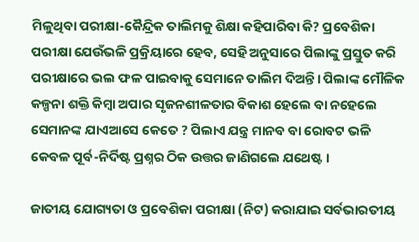ମିଳୁଥିବା ପରୀକ୍ଷା-କୈନ୍ଦ୍ରିକ ତାଲିମକୁ ଶିକ୍ଷା କହିପାରିବା କି? ପ୍ରବେଶିକା ପରୀକ୍ଷା ଯେଉଁଭଳି ପ୍ରକ୍ରିୟାରେ ହେବ, ସେହି ଅନୁସାରେ ପିଲାଙ୍କୁ ପ୍ରସ୍ତୁତ କରି ପରୀକ୍ଷାରେ ଭଲ ଫଳ ପାଇବାକୁ ସେମାନେ ତାଲିମ ଦିଅନ୍ତି। ପିଲାଙ୍କ ମୌଳିକ କଳ୍ପନା ଶକ୍ତି କିମ୍ବା ଅପାର ସୃଜନଶୀଳତାର ବିକାଶ ହେଲେ ବା ନହେଲେ ସେମାନଙ୍କ ଯାଏଆସେ କେତେ ? ପିଲାଏ ଯନ୍ତ୍ର ମାନବ ବା ରୋବଟ ଭଳି କେବଳ ପୂର୍ବ-ନିର୍ଦିଷ୍ଟ ପ୍ରଶ୍ନର ଠିକ ଉତ୍ତର ଜାଣିଗଲେ ଯଥେଷ୍ଟ।

ଜାତୀୟ ଯୋଗ୍ୟତା ଓ ପ୍ରବେଶିକା ପରୀକ୍ଷା (ନିଟ) କରାଯାଇ ସର୍ବଭାରତୀୟ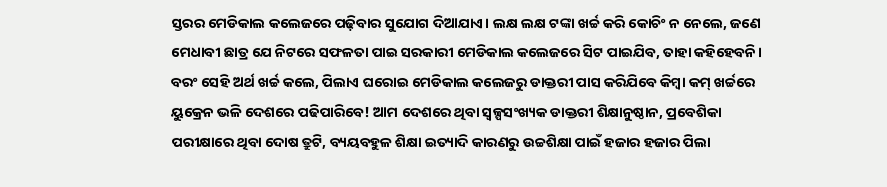ସ୍ତରର ମେଡିକାଲ କଲେଜରେ ପଢ଼ିବାର ସୁଯୋଗ ଦିଆଯାଏ। ଲକ୍ଷ ଲକ୍ଷ ଟଙ୍କା ଖର୍ଚ୍ଚ କରି କୋଚିଂ ନ ନେଲେ, ଜଣେ ମେଧାବୀ ଛାତ୍ର ଯେ ନିଟରେ ସଫଳତା ପାଇ ସରକାରୀ ମେଡିକାଲ କଲେଜରେ ସିଟ ପାଇଯିବ, ତାହା କହିହେବନି। ବରଂ ସେହି ଅର୍ଥ ଖର୍ଚ୍ଚ କଲେ, ପିଲାଏ ଘରୋଇ ମେଡିକାଲ କଲେଜରୁ ଡାକ୍ତରୀ ପାସ କରିଯିବେ କିମ୍ବା କମ୍‌ ଖର୍ଚ୍ଚରେ ୟୁକ୍ରେନ ଭଳି ଦେଶରେ ପଢିପାରିବେ! ଆମ ଦେଶରେ ଥିବା ସ୍ବଳ୍ପସଂଖ୍ୟକ ଡାକ୍ତରୀ ଶିକ୍ଷାନୁଷ୍ଠାନ, ପ୍ରବେଶିକା ପରୀକ୍ଷାରେ ଥିବା ଦୋଷ ତ୍ରୁଟି, ବ୍ୟୟବହୁଳ ଶିକ୍ଷା ଇତ୍ୟାଦି କାରଣରୁ ଉଚ୍ଚଶିକ୍ଷା ପାଇଁ ହଜାର ହଜାର ପିଲା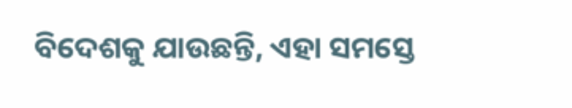ବିଦେଶକୁ ଯାଉଛନ୍ତି, ଏହା ସମସ୍ତେ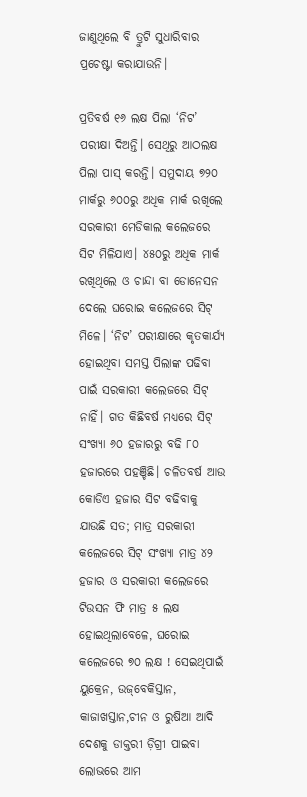ଜାଣୁଥିଲେ ବି ତ୍ରୁଟି ସୁଧାରିବାର ପ୍ରଚେଷ୍ଟା କରାଯାଉନି।

ପ୍ରତିବର୍ଷ ୧୬ ଲକ୍ଷ ପିଲା ‘ନିଟ’ ପରୀକ୍ଷା ଦିଅନ୍ତି। ସେଥିରୁ ଆଠଲକ୍ଷ ପିଲା ପାସ୍‌ କରନ୍ତି। ସମୁଦାୟ ୭୨୦ ମାର୍କରୁ ୬୦୦ରୁ ଅଧିକ ମାର୍କ ରଖିଲେ ସରକାରୀ ମେଡିକାଲ କଲେଜରେ ସିଟ ମିଳିଯାଏ। ୪୫୦ରୁ ଅଧିକ ମାର୍କ ରଖିଥିଲେ ଓ ଚାନ୍ଦା ବା ଡୋନେସନ ଦେଲେ ଘରୋଇ କଲେଜରେ ସିଟ୍‌ ମିଳେ। ‘ନିଟ’ ପରୀକ୍ଷାରେ କୃତକାର୍ଯ୍ୟ ହୋଇଥିବା ସମସ୍ତ ପିଲାଙ୍କ ପଢିବା ପାଇଁ ସରକାରୀ କଲେଜରେ ସିଟ୍‌ ନାହିଁ। ଗତ କିଛିବର୍ଷ ମଧ୍ୟରେ ସିଟ୍‌ ସଂଖ୍ୟା ୬୦ ହଜାରରୁ ବଢି ୮୦ ହଜାରରେ ପହଞ୍ଚିଛି। ଚଳିତବର୍ଷ ଆଉ କୋଡିଏ ହଜାର ସିଟ ବଢିବାକୁ ଯାଉଛି ସତ; ମାତ୍ର ସରକାରୀ କଲେଜରେ ସିଟ୍‌ ସଂଖ୍ୟା ମାତ୍ର ୪୨ ହଜାର ଓ ସରକାରୀ କଲେଜରେ ଟିଉସନ ଫି ମାତ୍ର ୫ ଲକ୍ଷ ହୋଇଥିଲାବେଳେ, ଘରୋଇ କଲେଜରେ ୭୦ ଲକ୍ଷ ! ସେଇଥିପାଇଁ ୟୁକ୍ରେନ, ଉଜ୍‌ବେକିସ୍ତାନ, କାଜାଖସ୍ତାନ,ଚୀନ ଓ ରୁଷିଆ ଆଦି ଦେଶକୁ ଡାକ୍ତରୀ ଡ଼ିଗ୍ରୀ ପାଇବା ଲୋଭରେ ଆମ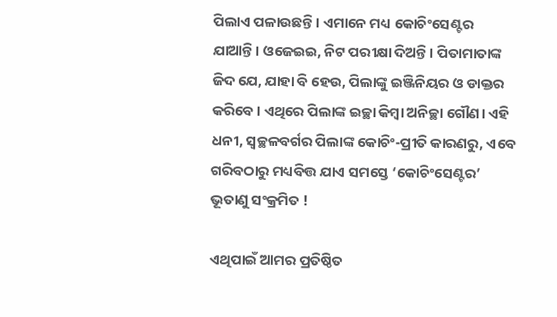ପିଲାଏ ପଳାଉଛନ୍ତି। ଏମାନେ ମଧ୍ୟ କୋଚିଂସେଣ୍ଟର ଯାଆନ୍ତି। ଓଜେଇଇ, ନିଟ ପରୀକ୍ଷା ଦିଅନ୍ତି। ପିତାମାତାଙ୍କ ଜିଦ ଯେ, ଯାହା ବି ହେଉ, ପିଲାଙ୍କୁ ଇଞ୍ଜିନିୟର ଓ ଡାକ୍ତର କରିବେ। ଏଥିରେ ପିଲାଙ୍କ ଇଚ୍ଛା କିମ୍ବା ଅନିଚ୍ଛା ଗୌଣ। ଏହି ଧନୀ, ସ୍ୱଚ୍ଛଳବର୍ଗର ପିଲାଙ୍କ କୋଚିଂ-ପ୍ରୀତି କାରଣରୁ, ଏବେ ଗରିବଠାରୁ ମଧ୍ୟବିତ୍ତ ଯାଏ ସମସ୍ତେ ‘କୋଚିଂସେଣ୍ଟର’ ଭୂତାଣୁ ସଂକ୍ରମିତ !

ଏଥିପାଇଁ ଆମର ପ୍ରତିଷ୍ଠିତ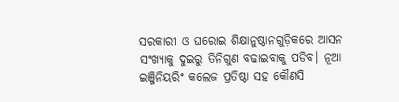ସରକାରୀ ଓ ଘରୋଇ ଶିକ୍ଷାନୁଷ୍ଠାନଗୁଡ଼ିକରେ ଆସନ ସଂଖ୍ୟାକୁ ଦୁଇରୁ ତିନିଗୁଣ ବଢାଇବାକୁ ପଡିବ। ନୂଆ ଇଞ୍ଜିନିୟରିଂ କଲେଜ ପ୍ରତିଷ୍ଠା ସହ କୌଣସି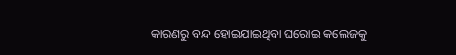କାରଣରୁ ବନ୍ଦ ହୋଇଯାଇଥିବା ଘରୋଇ କଲେଜକୁ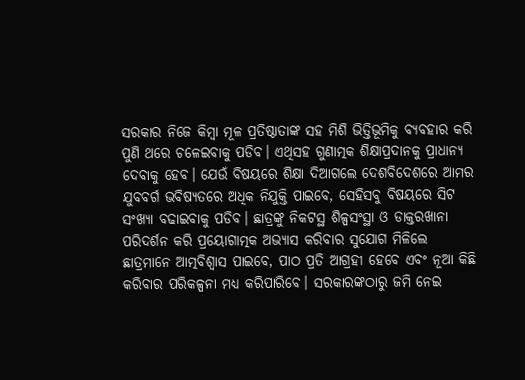ସରକାର ନିଜେ କିମ୍ବା ମୂଳ ପ୍ରତିଷ୍ଠାତାଙ୍କ ସହ ମିଶି ଭିତ୍ତିଭୂମିକୁ ବ୍ୟବହାର କରି ପୁଣି ଥରେ ଚଳେଇବାକୁ ପଡିବ। ଏଥିସହ ଗୁଣାତ୍ମକ ଶିକ୍ଷାପ୍ରଦାନକୁ ପ୍ରାଧାନ୍ୟ ଦେବାକୁ ହେବ। ଯେଉଁ ବିଷୟରେ ଶିକ୍ଷା ଦିଆଗଲେ ଦେଶବିଦେଶରେ ଆମର ଯୁବବର୍ଗ ଭବିଷ୍ୟତରେ ଅଧିକ ନିଯୁକ୍ତି ପାଇବେ, ସେହିସବୁ ବିଷୟରେ ସିଟ ସଂଖ୍ୟା ବଢାଇବାକୁ ପଡିବ। ଛାତ୍ରଙ୍କୁ ନିକଟସ୍ଥ ଶିଳ୍ପସଂସ୍ଥା ଓ ଡାକ୍ତରଖାନା ପରିଦର୍ଶନ କରି ପ୍ରୟୋଗାତ୍ମକ ଅଭ୍ୟାସ କରିବାର ସୁଯୋଗ ମିଳିଲେ ଛାତ୍ରମାନେ ଆତ୍ମବିଶ୍ୱାସ ପାଇବେ, ପାଠ ପ୍ରତି ଆଗ୍ରହୀ ହେବେ ଏବଂ ନୂଆ କିଛି କରିବାର ପରିକଳ୍ପନା ମଧ୍ୟ କରିପାରିବେ। ସରକାରଙ୍କଠାରୁ ଜମି ନେଇ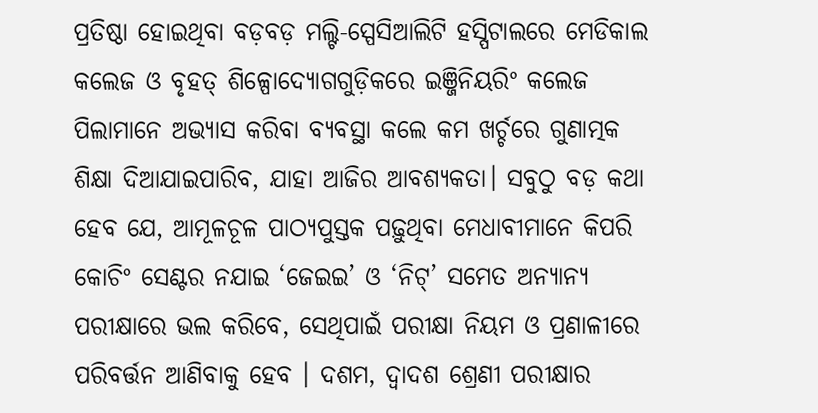ପ୍ରତିଷ୍ଠା ହୋଇଥିବା ବଡ଼ବଡ଼ ମଲ୍ଟି-ସ୍ପେସିଆଲିଟି ହସ୍ପିଟାଲରେ ମେଡିକାଲ କଲେଜ ଓ ବୃହତ୍‌ ଶିଳ୍ପୋଦ୍ୟୋଗଗୁଡ଼ିକରେ ଇଞ୍ଜିନିୟରିଂ କଲେଜ ପିଲାମାନେ ଅଭ୍ୟାସ କରିବା ବ୍ୟବସ୍ଥା କଲେ କମ ଖର୍ଚ୍ଚରେ ଗୁଣାତ୍ମକ ଶିକ୍ଷା ଦିଆଯାଇପାରିବ, ଯାହା ଆଜିର ଆବଶ୍ୟକତା। ସବୁଠୁ ବଡ଼ କଥା ହେବ ଯେ, ଆମୂଳଚୂଳ ପାଠ୍ୟପୁସ୍ତକ ପଢ଼ୁଥିବା ମେଧାବୀମାନେ କିପରି କୋଚିଂ ସେଣ୍ଟର ନଯାଇ ‘ଜେଇଇ’ ଓ ‘ନିଟ୍‌’ ସମେତ ଅନ୍ୟାନ୍ୟ ପରୀକ୍ଷାରେ ଭଲ କରିବେ, ସେଥିପାଇଁ ପରୀକ୍ଷା ନିୟମ ଓ ପ୍ରଣାଳୀରେ ପରିବର୍ତ୍ତନ ଆଣିବାକୁ ହେବ । ଦଶମ, ଦ୍ୱାଦଶ ଶ୍ରେଣୀ ପରୀକ୍ଷାର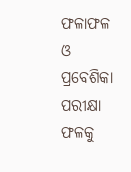ଫଳାଫଳ ଓ ପ୍ରବେଶିକା ପରୀକ୍ଷା ଫଳକୁ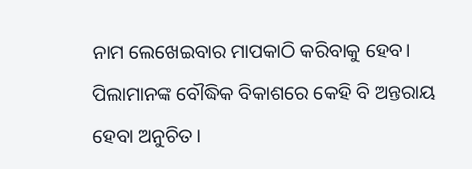ନାମ ଲେଖେଇବାର ମାପକାଠି କରିବାକୁ ହେବ। ପିଲାମାନଙ୍କ ବୌଦ୍ଧିକ ବିକାଶରେ କେହି ବି ଅନ୍ତରାୟ ହେବା ଅନୁଚିତ।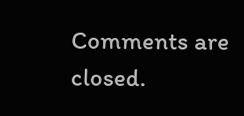Comments are closed.